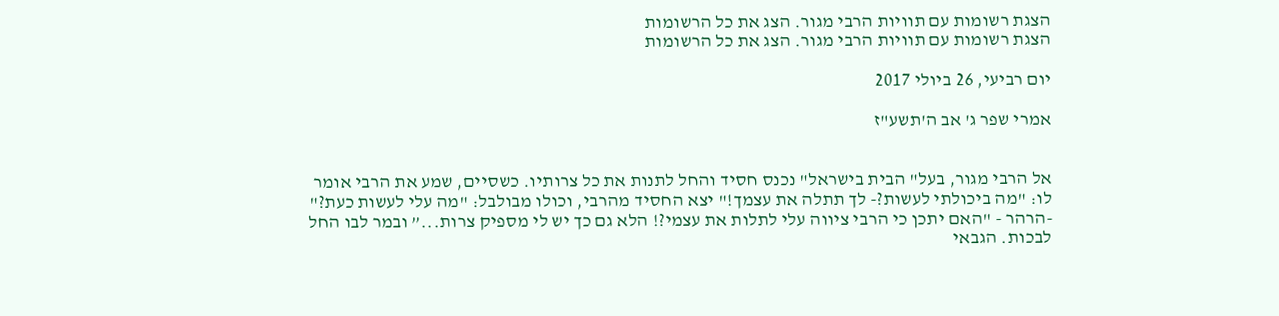הצגת רשומות עם תוויות הרבי מגור. הצג את כל הרשומות
הצגת רשומות עם תוויות הרבי מגור. הצג את כל הרשומות

יום רביעי, 26 ביולי 2017

אמרי שפר ג' אב ה'תשע"ז


אל הרבי מגור, בעל" הבית בישראל" נכנס חסיד והחל לתנות את כל צרותיו. כשסיים, שמע את הרבי אומר לו: "מה ביכולתי לעשות?- לך תתלה את עצמך!" יצא החסיד מהרבי, וכולו מבולבל: "מה עלי לעשות כעת?" -הרהר - "האם יתכן כי הרבי ציווה עלי לתלות את עצמי?! הלא גם כך יש לי מספיק צרות...” ובמר לבו החל לבכות. הגבאי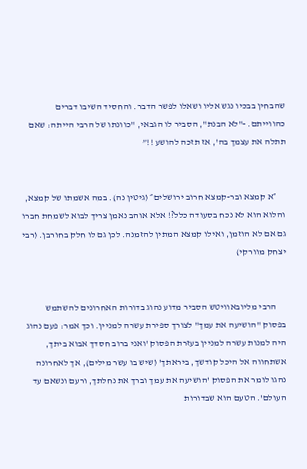שהבחין בבכיו נגש אליו ושאלו לפשר הדבר. והחסיד השיבו דברים כהווייתם. -"לא הבנת", הסביר לו הגבאי, "כוונתו של הרבי הייתה: שאם תתלה את עצמך בה', אז תזכה להושע !!”


     ״א קמצא ובר-קמצא חרוב ירושלים״ (גיטין נה). במה אשמתו של קמצא, והלוא הוא לא נכח בסעודה כלל?! אלא אוהב נאמן צריך לבוא לשמחת חברו גם אם לא הוזמן, ואילו קמצא המתין להזמנה. לכן גם לו חלק בחורבן. (רבי יצחק מוורקי)


     הרבי מליובאוויטש הסביר מדוע נהוג בדורות האחרונים להשתמש   בפסוק "הושיעה את עמך" לצורך ספירת עשרה למניין. וכך אמר: פעם נהוג היה למנות עשרה למניין בעזרת הפסוק 'ואני ברוב חסדך אבוא ביתך, אשתחווה אל היכל קודשך, ביראתך' (שיש בו עשר מילים), אך לאחרונה נהגו לומר את הפסוק 'הושיעה את עמך וברך את נחלתך, ורעם ונשאם עד העולם'. הטעם הוא שבדורות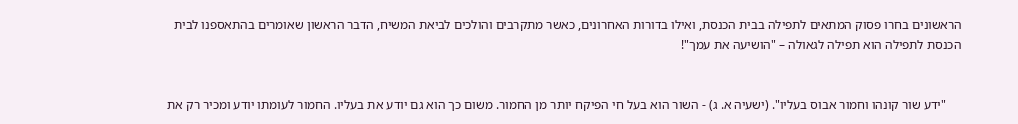הראשונים בחרו פסוק המתאים לתפילה בבית הכנסת, ואילו בדורות האחרונים, כאשר מתקרבים והולכים לביאת המשיח, הדבר הראשון שאומרים בהתאספנו לבית הכנסת לתפילה הוא תפילה לגאולה – "הושיעה את עמך"!


     "ידע שור קונהו וחמור אבוס בעליו". (ישעיה א. ג) - השור הוא בעל חי הפיקח יותר מן החמור. משום כך הוא גם יודע את בעליו. החמור לעומתו יודע ומכיר רק את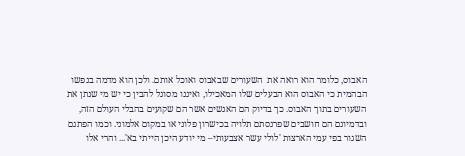האבוס, כלומר הוא רואה את  השעורים שבאבוס ואוכל אותם. ולכן הוא מדמה בנפשו הבהמית כי האבוס הוא הבעלים שלו המאכילו, ואיננו מסוגל להבין כי יש מי שנתן את השעורים בתוך האבוס. כך בדיוק הם האנשים אשר הם שקועים בהבלי העולם הזה, ובדמיונם הם חושבים שפרנסתם תלויה בכישרון פלוני או במקום אלמוני. וכמו הפתגם השגור בפי עמי הארצות 'לולי עשר אצבעותי– מי יודע היכן הייתי בא'... והרי אלו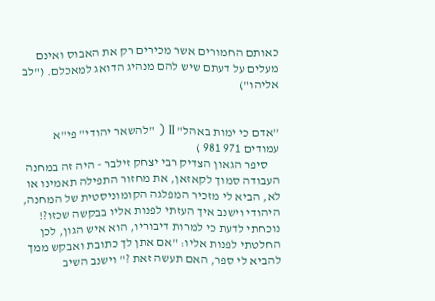כאותם החמורים אשר מכירים רק את האבוס ואינם מעלים על דעתם שיש להם מנהיג הדואג למאכלם. ("לב אליהו")


''אדם כי ימות באהל" II ( "להשאר יהודי" פי"א עמודים 971 981 )
     סיפר הגאון הצדיק רבי יצחק זילבר - היה זה במחנה העבודה סמוך לקאזאן, את מחזור התפילה תאמינו או לא, הביא לי מזכיר המפלגה הקומוניסטית של המחנה, היהודי וישנב איך העזתי לפנות אליו בבקשה שכזו?! נוכחתי לדעת כי למרות דיבוריו, הוא איש הגון, לכן החלטתי לפנות אליו: "אם אתן לך כתובת ואבקש ממך להביא לי ספר, האם תעשה זאת ?" וישנב השיב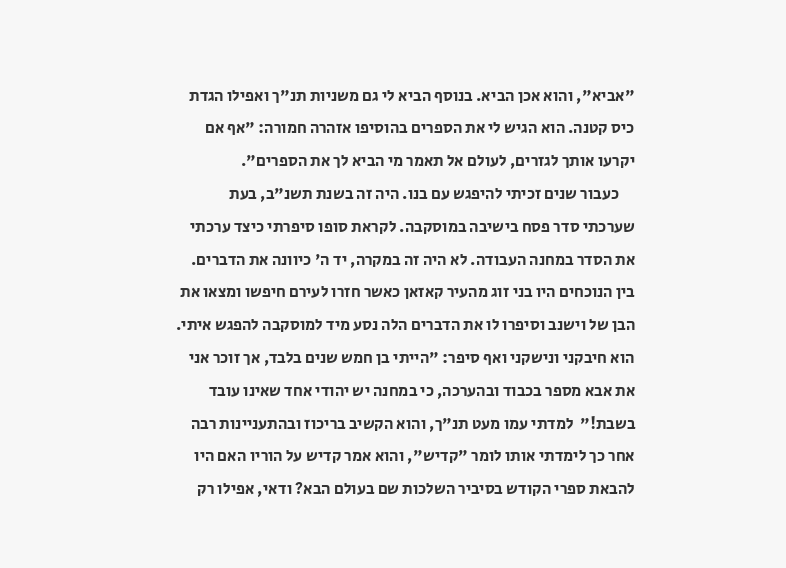"אביא", והוא אכן הביא. בנוסף הביא לי גם משניות תנ"ך ואפילו הגדת כיס קטנה. הוא הגיש לי את הספרים בהוסיפו אזהרה חמורה: "אף אם יקרעו אותך לגזרים, לעולם אל תאמר מי הביא לך את הספרים".
     כעבור שנים זכיתי להיפגש עם בנו. היה זה בשנת תשנ"ב, בעת שערכתי סדר פסח בישיבה במוסקבה. לקראת סופו סיפרתי כיצד ערכתי את הסדר במחנה העבודה. לא היה זה במקרה, יד ה' כיוונה את הדברים. בין הנוכחים היו בני זוג מהעיר קאזאן כאשר חזרו לעירם חיפשו ומצאו את הבן של וישנב וסיפרו לו את הדברים הלה נסע מיד למוסקבה להפגש איתי. הוא חיבקני ונישקני ואף סיפר: "הייתי בן חמש שנים בלבד, אך זוכר אני את אבא מספר בכבוד ובהערכה, כי במחנה יש יהודי אחד שאינו עובד בשבת!"  למדתי עמו מעט תנ"ך, והוא הקשיב בריכוז ובהתעניינות רבה אחר כך לימדתי אותו לומר "קדיש", והוא אמר קדיש על הוריו האם היו להבאת ספרי הקודש בסיביר השלכות שם בעולם הבא? ודאי, אפילו רק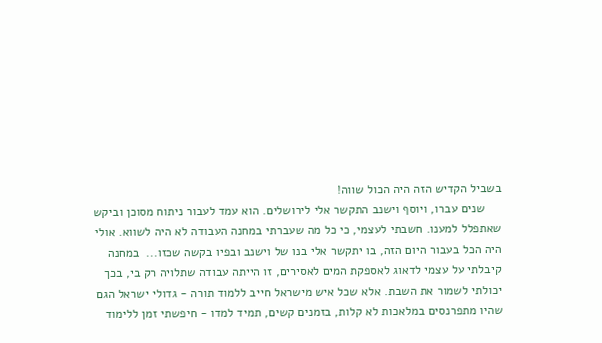בשביל הקדיש הזה היה הכול שווה!
     שנים עברו, ויוסף וישנב התקשר אלי לירושלים. הוא עמד לעבור ניתוח מסוכן וביקש שאתפלל למענו. חשבתי לעצמי, כי כל מה שעברתי במחנה העבודה לא היה לשווא. אולי היה הכל בעבור היום הזה, בו יתקשר אלי בנו של וישנב ובפיו בקשה שכזו...  במחנה קיבלתי על עצמי לדאוג לאספקת המים לאסירים, זו הייתה עבודה שתלויה רק בי, בכך יכולתי לשמור את השבת. אלא שכל איש מישראל חייב ללמוד תורה - גדולי ישראל הגם שהיו מתפרנסים במלאכות לא קלות, בזמנים קשים, תמיד למדו - חיפשתי זמן ללימוד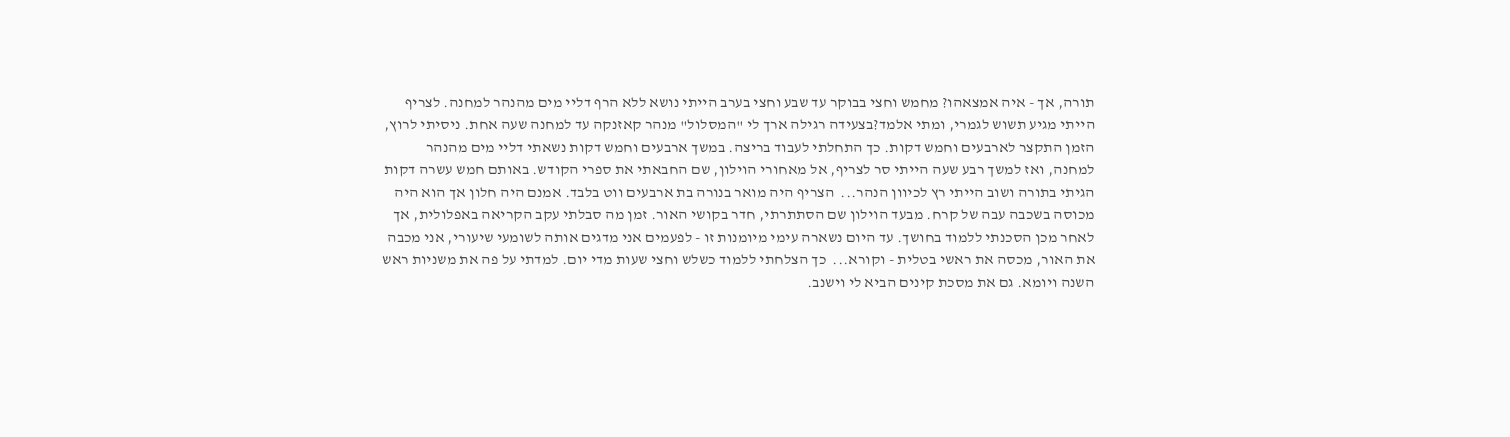תורה, אך - איה אמצאהו? מחמש וחצי בבוקר עד שבע וחצי בערב הייתי נושא ללא הרף דליי מים מהנהר למחנה. לצריף הייתי מגיע תשוש לגמרי, ומתי אלמד?בצעידה רגילה ארך לי "המסלול" מנהר קאזנקה עד למחנה שעה אחת. ניסיתי לרוץ, הזמן התקצר לארבעים וחמש דקות. כך התחלתי לעבוד בריצה. במשך ארבעים וחמש דקות נשאתי דליי מים מהנהר למחנה, ואז למשך רבע שעה הייתי סר לצריף, אל מאחורי הוילון, שם החבאתי את ספרי הקודש. באותם חמש עשרה דקות הגיתי בתורה ושוב הייתי רץ לכיוון הנהר...  הצריף היה מואר בנורה בת ארבעים ווט בלבד. אמנם היה חלון אך הוא היה מכוסה בשכבה עבה של קרח. מבעד הוילון שם הסתתרתי, חדר בקושי האור. זמן מה סבלתי עקב הקריאה באפלולית, אך לאחר מכן הסכנתי ללמוד בחושך. עד היום נשארה עימי מיומנות זו - לפעמים אני מדגים אותה לשומעי שיעורי, אני מכבה את האור, מכסה את ראשי בטלית - וקורא...  כך הצלחתי ללמוד כשלש וחצי שעות מדי יום. למדתי על פה את משניות ראש השנה ויומא. גם את מסכת קינים הביא לי וישנב.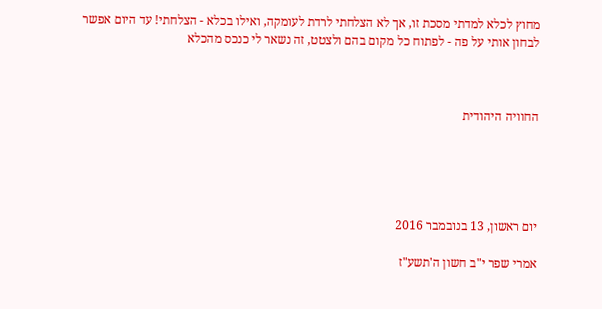מחוץ לכלא למדתי מסכת זו, אך לא הצלחתי לרדת לעומקה, ואילו בכלא - הצלחתי! עד היום אפשר לבחון אותי על פה - לפתוח כל מקום בהם ולצטט, זה נשאר לי כנכס מהכלא



החוויה היהודית





יום ראשון, 13 בנובמבר 2016

אמרי שפר י"ב חשון ה'תשע"ז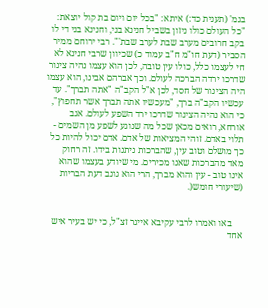בגמ' (תענית כד:) איתא: "בכל יום ויום בת קול יוצאת: "כל העולם כולו ניזון בשביל חנינא בני, וחנינא בני די לו בקב חרובים מערב שבת לערב שבת'". רבי ירוחם ממיר הסביר (דעת חו"מ ח"ב עמוד כ) שכיוון שרבי חנינא לא חי לעצמו כלל, כולו עין טובה, לכן הוא עצמו נהיה צינור שדרכו ירדה הברכה לעולם. וכך אברהם אבינו, הוא עצמו היה הצינור של חסד, לכן א"ל הקב"ה "אתה תברך". עד עכשיו הקב"ה ברך, "מעכשיו אתה תברך אשר תחפוץ", כי הוא נהיה הצינור שדרכו ירד השפע לעולם. אגב אורחא, רואים מכאן שכל מה שנוגע לשפע מן השמים - תלוי באדם. זוהי המציאות של אדם. אדם יכול להיות כל כך מושלם וטוב עין, שהברכות ניתנות בידו. זה רחוק מאד מהברכות שאנו מכירים. מי שיודע בעצמו שהוא אינו טוב - עין והוא מברך, הרי הוא גונב דעת הבריות (שיעורי חומש(.


     באו ואמרו לרבי עקיבא אייגר זצ"ל, כי יש בעיר איש אחד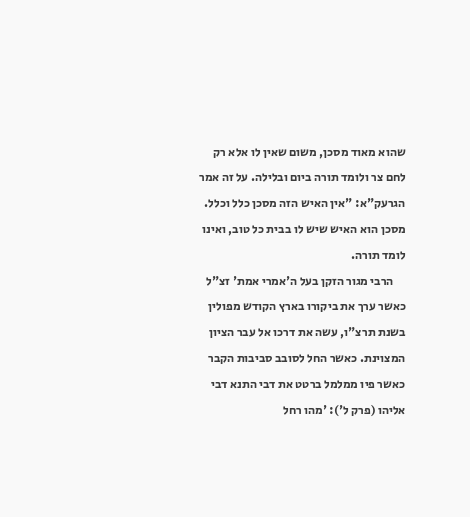שהוא מאוד מסכן, משום שאין לו אלא רק לחם צר ולומד תורה ביום ובלילה. על זה אמר הגרעק"א: "אין האיש הזה מסכן כלל וכלל. מסכן הוא האיש שיש לו בבית כל טוב, ואינו לומד תורה.
     הרבי מגור הזקן בעל ה'אמרי אמת' זצ"ל כאשר ערך את ביקורו בארץ הקודש מפולין בשנת תרצ"ו, עשה את דרכו אל עבר הציון המצוינת. כאשר החל לסובב סביבות הקבר כאשר פיו ממלמל ברטט את דבי התנא דבי אליהו (פרק ל'): 'מהו רחל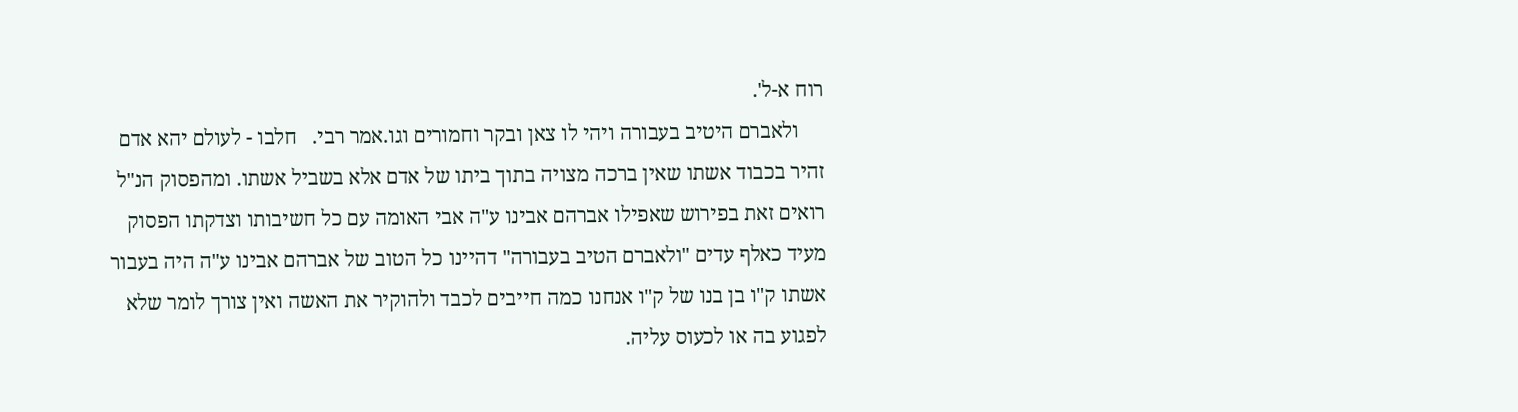רוח א-ל'.
     ולאברם היטיב בעבורה ויהי לו צאן ובקר וחמורים וגו.אמר רבי.   חלבו - לעולם יהא אדם זהיר בכבוד אשתו שאין ברכה מצויה בתוך ביתו של אדם אלא בשביל אשתו. ומהפסוק הנ"ל רואים זאת בפירוש שאפילו אברהם אבינו ע"ה אבי האומה עם כל חשיבותו וצדקתו הפסוק מעיד כאלף עדים "ולאברם הטיב בעבורה" דהיינו כל הטוב של אברהם אבינו ע"ה היה בעבור אשתו ק"ו בן בנו של ק"ו אנחנו כמה חייבים לכבד ולהוקיר את האשה ואין צורך לומר שלא לפגוע בה או לכעוס עליה.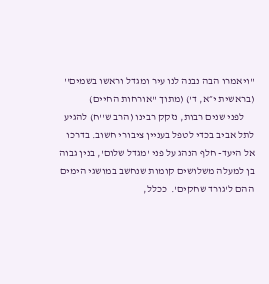"ויאמרו הבה נבנה לנו עיר ומגדל וראשו בשמים'' (בראשית י״א, ד') (מתוך "אורחות החיים)
     לפני שנים רבות, נזקק רבינו (הרב ש''ח) להגיע לתל אביב בכדי לטפל בעניין ציבורי חשוב. בדרכו אל היעד- חלף הנהג על פני 'מגדל שלום', בנין גבוה בן למעלה משלושים קומות שנחשב במושגי הימים ההם ל'גורד שחקים'.  ככלל,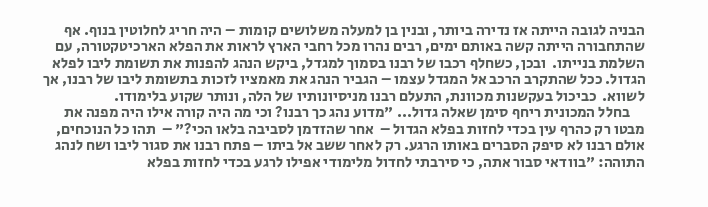הבניה לגובה הייתה אז נדירה ביותר, ובנין בן למעלה משלושים קומות – היה חריג לחלוטין בנוף. אף שהתחבורה הייתה קשה באותם ימים, רבים נהרו מכל רחבי הארץ לראות את הפלא הארכיטקטורה, עם השלמת בנייתו.  ובכן, כשחלף רכבו של רבנו בסמוך למגדל, ביקש הנהג להפנות את תשומת ליבו לפלא הגדול. ככל שהתקרב הרכב אל המגדל עצמו – הגביר הנהג את מאמציו לזכות בתשומת ליבו של רבנו, אך לשווא.  כביכול בעקשנות מכוונת, התעלם רבנו מניסיונותיו של הלה, ונותר שקוע בלימודו.
     בחלל המכונית ריחף סימן שאלה גדול... "מדוע נהג כך רבנו? וכי מה היה קורה אילו היה מפנה את מבטו רק כהרף עין בכדי לחזות בפלא הגדול –  אחר שהזדמן לסביבה בלאו הכי?" –  תהו כל הנוכחים, אולם רבנו לא סיפק הסברים באותו הרגע. רק לאחר ששב אל ביתו – פתח רבנו את סגור ליבו ושח לנהג התוהה: "בוודאי סבור אתה, כי סירבתי לחדול מלימודי אפילו לרגע בכדי לחזות בפלא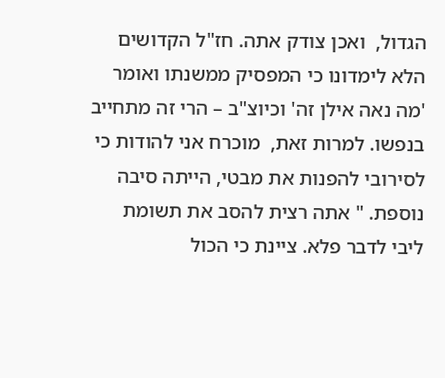הגדול,  ואכן צודק אתה. חז"ל הקדושים הלא לימדונו כי המפסיק ממשנתו ואומר 'מה נאה אילן זה' וכיוצ"ב – הרי זה מתחייב בנפשו. למרות זאת,  מוכרח אני להודות כי לסירובי להפנות את מבטי, הייתה סיבה נוספת. " אתה רצית להסב את תשומת ליבי לדבר פלא. ציינת כי הכול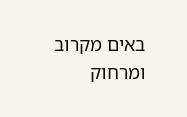באים מקרוב ומרחוק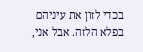בכדי לזון את עיניהם בפלא הלזה. אבל אני,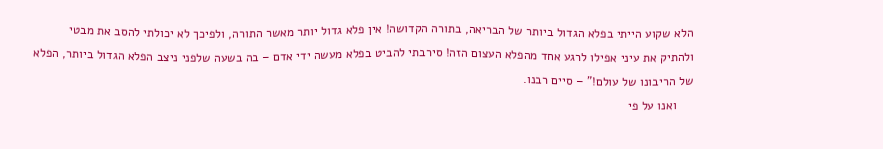הלא שקוע הייתי בפלא הגדול ביותר של הבריאה, בתורה הקדושה! אין פלא גדול יותר מאשר התורה, ולפיכך לא יכולתי להסב את מבטי ולהתיק את עיני אפילו לרגע אחד מהפלא העצום הזה! סירבתי להביט בפלא מעשה ידי אדם – בה בשעה שלפני ניצב הפלא הגדול ביותר, הפלא של הריבונו של עולם!" – סיים רבנו.
     ואנו על פי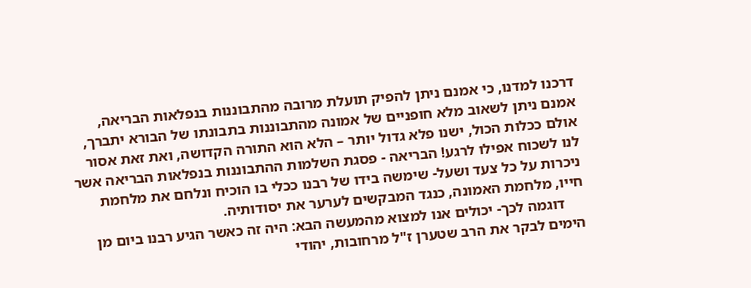דרכנו למדנו, כי אמנם ניתן להפיק תועלת מרובה מהתבוננות בנפלאות הבריאה, אמנם ניתן לשאוב מלא חופניים של אמונה מהתבוננות בתבונתו של הבורא יתברך, אולם ככלות הכול, ישנו פלא גדול יותר – הלא הוא התורה הקדושה, ואת זאת אסור לנו לשכוח אפילו לרגע! הבריאה - פסגת השלמות ההתבוננות בנפלאות הבריאה אשר ניכרות על כל צעד ושעל- שימשה בידו של רבנו ככלי בו הוכיח ונלחם את מלחמת חייו, מלחמת האמונה, כנגד המבקשים לערער את יסודותיה.
     דוגמה לכך- יכולים אנו למצוא מהמעשה הבא: היה זה כאשר הגיע רבנו ביום מן הימים לבקר את הרב שטערן ז"ל מרחובות, יהודי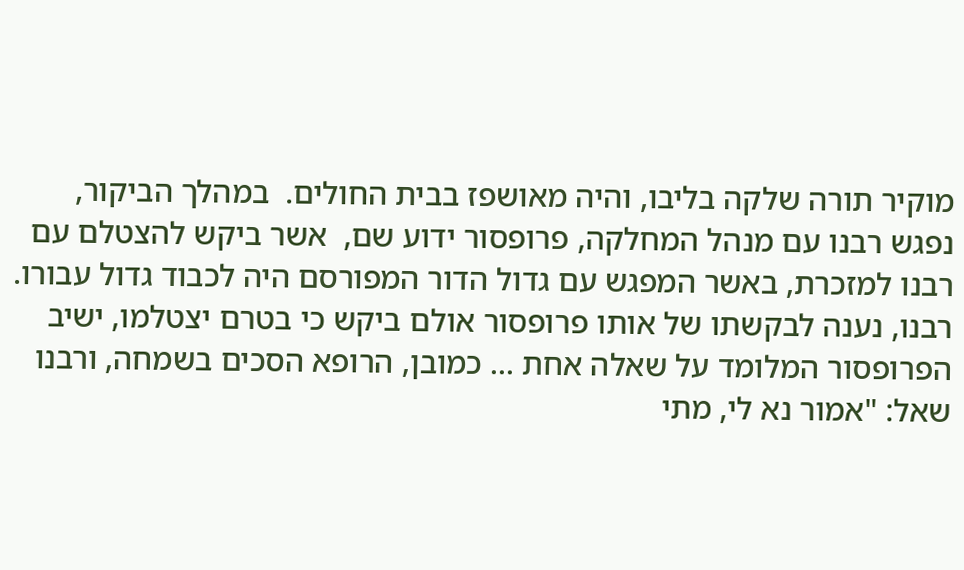מוקיר תורה שלקה בליבו, והיה מאושפז בבית החולים.  במהלך הביקור, נפגש רבנו עם מנהל המחלקה, פרופסור ידוע שם,  אשר ביקש להצטלם עם רבנו למזכרת, באשר המפגש עם גדול הדור המפורסם היה לכבוד גדול עבורו. רבנו, נענה לבקשתו של אותו פרופסור אולם ביקש כי בטרם יצטלמו, ישיב הפרופסור המלומד על שאלה אחת ... כמובן, הרופא הסכים בשמחה, ורבנו שאל: "אמור נא לי, מתי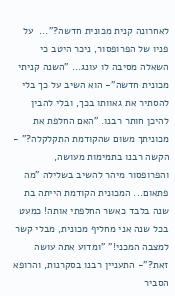לאחרונה קנית מכונית חדשה?"...  על פניו של הפרופסור, ניכר היטב כי השאלה מסיבה לו עונג... "השנה קניתי מכונית חדשה"- הוא השיב על כך בלי להסתיר את גאוותו בכך, ובלי להבין להיכן חותר רבנו. "האם החלפת את מכוניתך משום שהקודמת התקלקלה?" - הקשה רבנו בתמימות מעושה, והפרופסור מיהר להשיב בשלילה "מה פתאום... המכונית הקודמת הייתה בת שנה בלבד כאשר החלפתי אותה! כמעט בכל שנה אני מחליף מכונית, מבלי קשר למצבה המכני!" "ומדוע אתה עושה זאת?"- התעניין רבנו בסקרנות, והרופא הסביר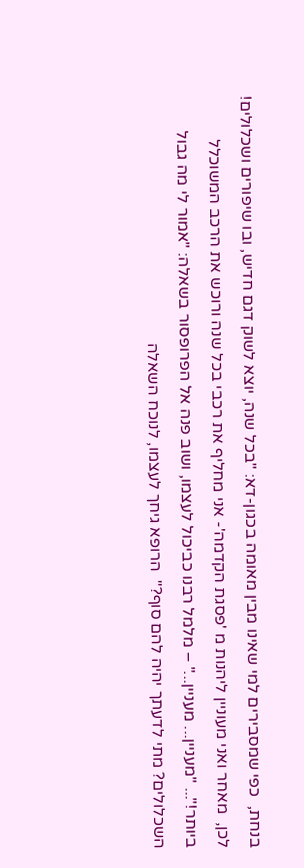בנחת,  כפי שמסבירים למי שאינו מבין מאומה בכגון-דא: "בכל שנה, יוצא לשוק דגם חדיש, ובו שיפורים ושכלולים! לכן,  מאחר ואני מעוניין ליהנות מ 'פסגת הקדמה'- אני מחליף את רכבי בכל שנה ורוכש את הרכב המשוכלל ביותר!"... "מעניין... מעניין..." – מלמל רבנו כביכול לעצמו, ושוב פנה אל הפרופסור בשאלה: "אמור לי מה גבול השכלולים? מתי לדעתך יהיה להם סוף?"  הרופא גיחך לעצמו, לנוכח השאלה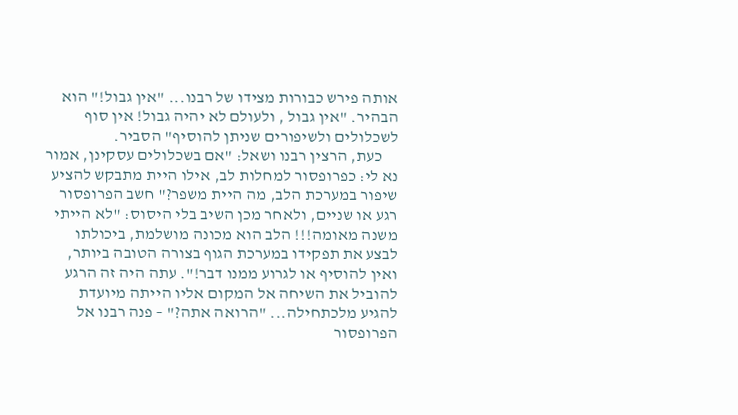אותה פירש כבורות מצידו של רבנו... "אין גבול!" הוא הבהיר. "אין גבול , ולעולם לא יהיה גבול! אין סוף לשכלולים ולשיפורים שניתן להוסיף" הסביר.
     כעת, הרצין רבנו ושאל: "אם בשכלולים עסקינן, אמור נא לי: כפרופסור למחלות לב, אילו היית מתבקש להציע שיפור במערכת הלב, מה היית משפר?" חשב הפרופסור רגע או שניים, ולאחר מכן השיב בלי היסוס: "לא הייתי משנה מאומה!!! הלב הוא מכונה מושלמת, ביכולתו לבצע את תפקידו במערכת הגוף בצורה הטובה ביותר, ואין להוסיף או לגרוע ממנו דבר!". עתה היה זה הרגע להוביל את השיחה אל המקום אליו הייתה מיועדת להגיע מלכתחילה... "הרואה אתה?" – פנה רבנו אל הפרופסור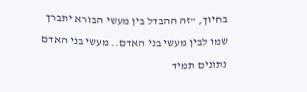בחיוך, "זה ההבדל בין מעשי הבורא יתברך שמו לבין מעשי בני האדם.. מעשי בני האדם נתונים תמיד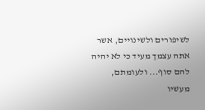לשיפורים ולשינויים, אשר אתה עצמך מעיד כי לא יהיה להם סוף... ולעומתם, מעשיו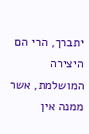יתברך, הרי הם היצירה המושלמת, אשר ממנה אין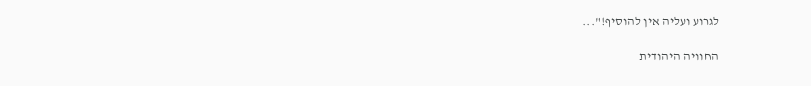לגרוע ועליה אין להוסיף!"...

החוויה היהודית